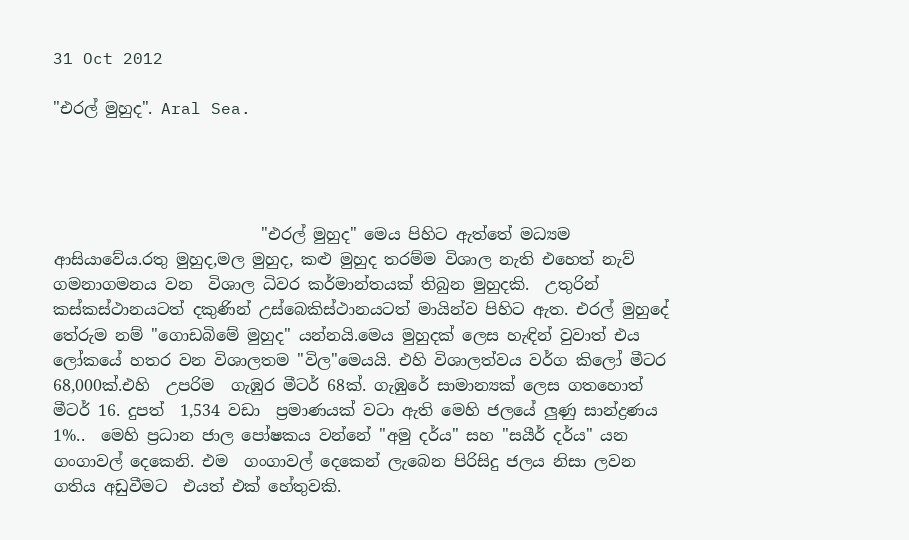31 Oct 2012

"එරල් මුහුද". Aral Sea.




                          "එරල් මුහුද" මෙය පිහිට ඇත්තේ මධ්‍යම ආසියාවේය.රතු මුහුද,මල මුහුද, කළු මුහුද තරම්ම විශාල නැති එහෙත් නැව් ගමනාගමනය වන  විශාල ධිවර කර්මාන්තයක් තිබුන මුහුදකි.  උතුරින් කස්කස්ථානයටත් දකුණින් උස්බෙකිස්ථානයටත් මායින්ව පිහිට ඇත. එරල් මුහුදේ තේරුම නම් "ගොඩබිමේ මුහුද" යන්නයි.මෙය මුහුදක් ලෙස හැඳින් වුවාත් එය ලෝකයේ හතර වන විශාලතම "විල"මෙයයි. එහි විශාලත්වය වර්ග කිලෝ මීටර 68,000ක්.එහි  උපරිම  ගැඹුර මීටර් 68ක්. ගැඹුරේ සාමාන්‍යක් ලෙස ගතහොත්  මීටර් 16. දුපත්  1,534 වඩා  ප්‍රමාණයක් වටා ඇති මෙහි ජලයේ ලුණු සාන්ද්‍රණය 1%..  මෙහි ප්‍රධාන ජාල පෝෂකය වන්නේ "අමු දර්ය" සහ "සයීර් දර්ය" යන ගංගාවල් දෙකෙනි. එම  ගංගාවල් දෙකෙන් ලැබෙන පිරිසිදු ජලය නිසා ලවන ගතිය අඩුවීමට  එයත් එක් හේතුවකි.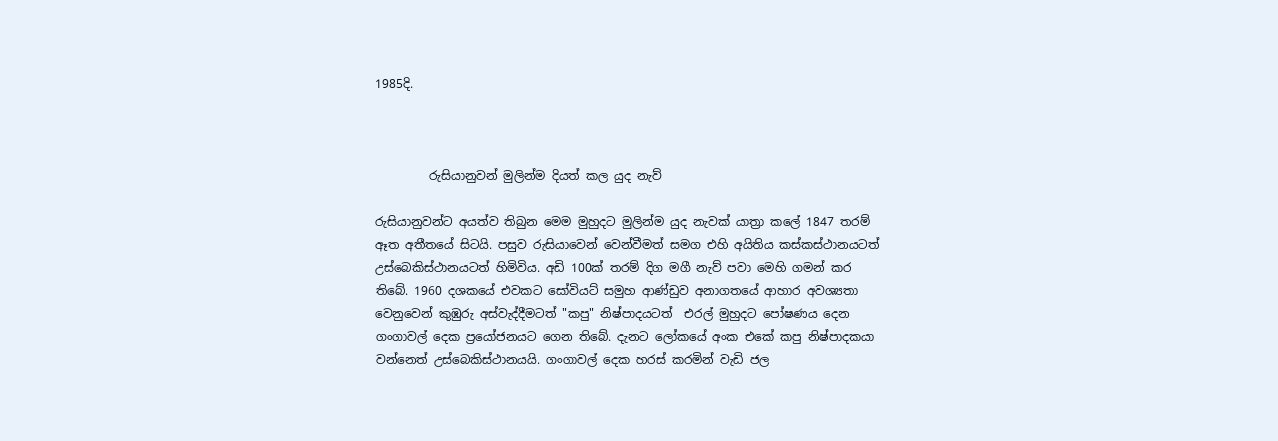1985දි.



         රුසියානුවන් මුලින්ම දියත් කල යුද නැව්

රුසියානුවන්ට අයත්ව තිබුන මෙම මුහුදට මුලින්ම යුද නැවක් යාත්‍රා කලේ 1847 තරම් ඈත අතීතයේ සිටයි. පසුව රුසියාවෙන් වෙන්වීමත් සමග එහි අයිතිය කස්කස්ථානයටත් උස්බෙකිස්ථානයටත් හිමිවිය. අඩි 100ක් තරම් දිග මගී නැව් පවා මෙහි ගමන් කර තිබේ. 1960 දශකයේ එවකට සෝවියට් සමුහ ආණ්ඩුව අනාගතයේ ආහාර අවශ්‍යතා වෙනුවෙන් කුඹුරු අස්වැද්දීමටත් "කපු" නිෂ්පාදයටත්  එරල් මුහුදට පෝෂණය දෙන ගංගාවල් දෙක ප්‍රයෝජනයට ගෙන තිබේ. දැනට ලෝකයේ අංක එකේ කපු නිෂ්පාදකයා වන්නෙත් උස්බෙකිස්ථානයයි. ගංගාවල් දෙක හරස් කරමින් වැඩි ජල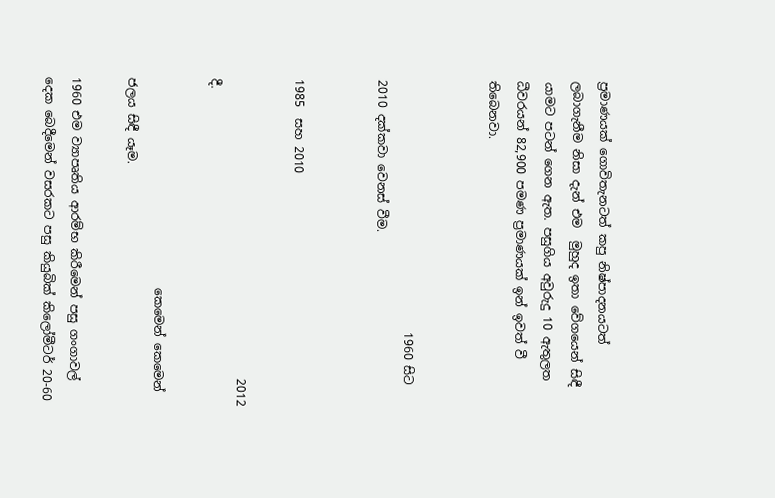ප්‍රමාණයක් ගොවිතැනටත් කපු නිෂ්පාදනයටත්  ලබාගැනීම නිසා දැන් එම  මුහුද ඉතා වේගයෙන් සිඳී යාමට පටන් ගෙන ඇත. පසුගිය අවුරුදු 10 ඇතුලත ධීවරයන් 82,900 පමණ ප්‍රමාණයක් ඉන් ඉවත් වී තිබෙනවා.


                                          1960 සිට 2010 දක්කවා වෙනස් වීම.


1985  සහ 2010

                                                  2012 දී.

                                   කෙමෙන් කෙමෙන් ජලය සිඳී යෑම.

1960 එම ව්‍යාපෘතිය ආරම්භ කිරීමෙන් පසු ගංගාවල් දෙක බෙදීමෙන් වසරකට පසු කියුබික් කිලෝමීටර් 20-60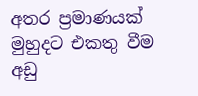අතර ප්‍රමාණයක් මුහුදට එකතු වීම අඩු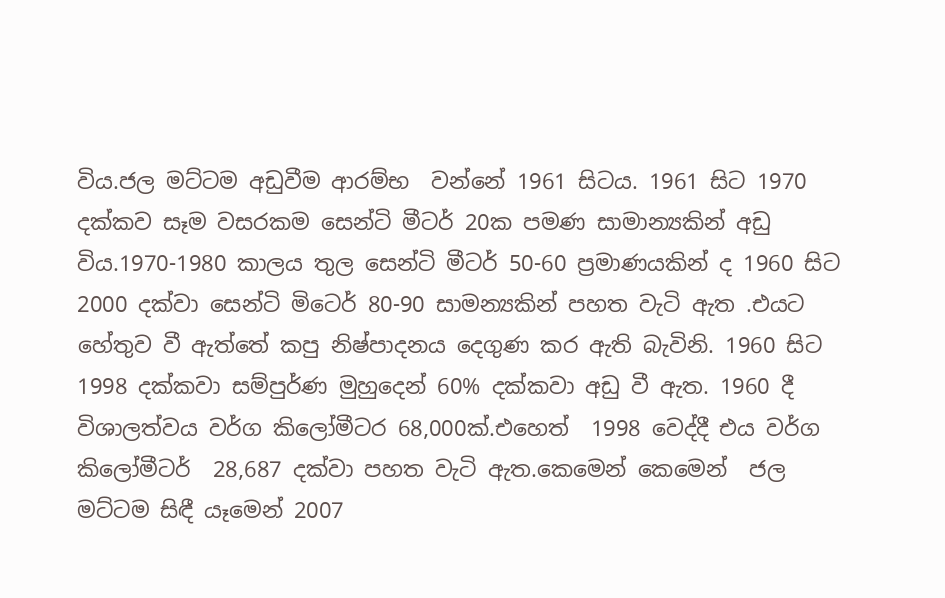විය.ජල මට්ටම අඩුවීම ආරම්භ  වන්නේ 1961 සිටය. 1961 සිට 1970 දක්කව සෑම වසරකම සෙන්ටි මීටර් 20ක පමණ සාමාන්‍යකින් අඩු විය.1970-1980 කාලය තුල සෙන්ටි මීටර් 50-60 ප්‍රමාණයකින් ද 1960 සිට 2000 දක්වා සෙන්ටි මිටෙර් 80-90 සාමන්‍යකින් පහත වැටි ඇත .එයට හේතුව වී ඇත්තේ කපු නිෂ්පාදනය දෙගුණ කර ඇති බැවිනි. 1960 සිට 1998 දක්කවා සම්පුර්ණ මුහුදෙන් 60% දක්කවා අඩු වී ඇත. 1960 දී විශාලත්වය වර්ග කිලෝමීටර 68,000ක්.එහෙත්  1998 වෙද්දී එය වර්ග කිලෝමීටර්  28,687 දක්වා පහත වැටි ඇත.කෙමෙන් කෙමෙන්  ජල මට්ටම සිඳී යෑමෙන් 2007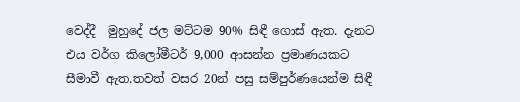වෙද්දී  මුහුදේ ජල මට්ටම 90% සිඳී ගොස් ඇත. දැනට එය වර්ග කිලෝමීටර් 9,000 ආසන්න ප්‍රමාණයකට සීමාවී ඇත.තවත් වසර 20න් පසු සම්පුර්ණයෙන්ම සිඳී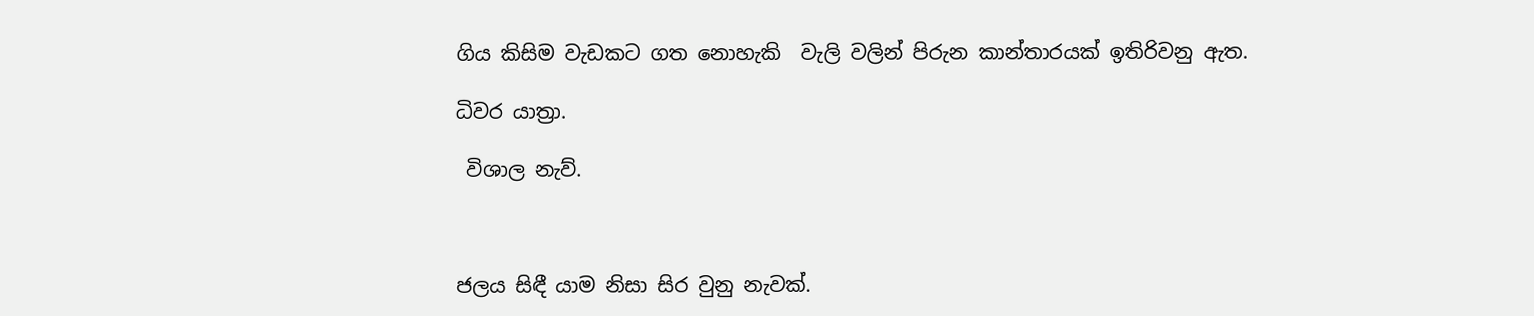ගිය කිසිම වැඩකට ගත නොහැකි  වැලි වලින් පිරුන කාන්තාරයක් ඉතිරිවනු ඇත.

ධිවර යාත්‍රා.

 විශාල නැව්.



ජලය සිඳී යාම නිසා සිර වුනු නැවක්.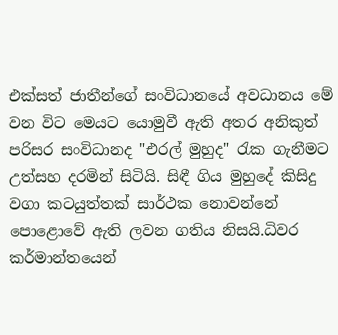එක්සත් ජාතීන්ගේ සංවිධානයේ අවධානය මේ වන විට මෙයට යොමුවී ඇති අතර අනිකුත් පරිසර සංවිධානද "එරල් මුහුද" රැක ගැනීමට උත්සහ දරමින් සිටියි. සිඳී ගිය මුහුදේ කිසිදු වගා කටයුත්තක් සාර්ථක නොවන්නේ පොළොවේ ඇති ලවන ගතිය නිසයි.ධිවර කර්මාන්තයෙන්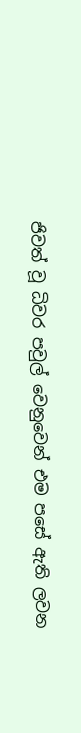ජිවත් වූ ධිවර පවුල් වෙනුවෙන් එම පසේ ඇති ලවන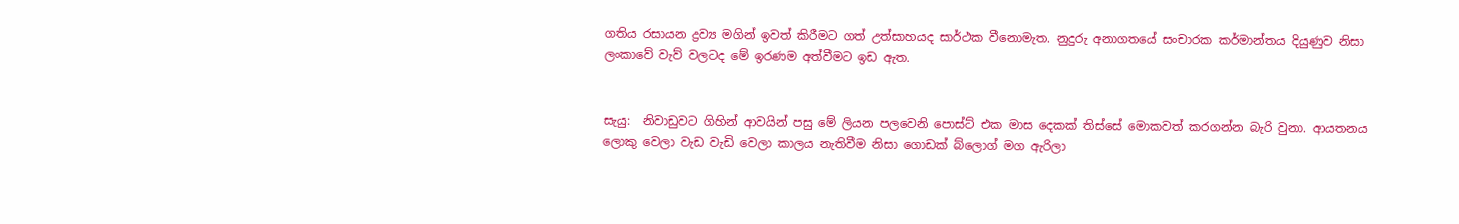ගතිය රසායන ද්‍රව්‍ය මගින් ඉවත් කිරීමට ගත් උත්සාහයද සාර්ථක වීනොමැත. නුදුරු අනාගතයේ සංචාරක කර්මාන්තය දියුණුව නිසා ලංකාවේ වැව් වලටද මේ ඉරණම අත්වීමට ඉඩ ඇත.


සැයු:  නිවාඩුවට ගිහින් ආවයින් පසු මේ ලියන පලවෙනි පොස්ට් එක මාස දෙකක් තිස්සේ මොකවත් කරගන්න බැරි වුනා. ආයතනය ලොකු වෙලා වැඩ වැඩි වෙලා කාලය නැතිවීම නිසා ගොඩක් බ්ලොග් මග ඇරිලා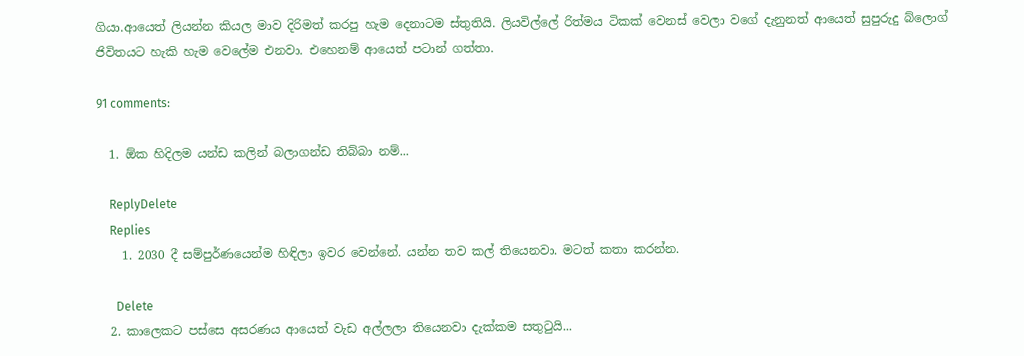ගියා.ආයෙත් ලියන්න කියල මාව දිරිමත් කරපු හැම දෙනාටම ස්තුතියි. ලියවිල්ලේ රිත්මය ටිකක් වෙනස් වෙලා වගේ දැනුනත් ආයෙත් සුපුරුදු බ්ලොග් ජිවිතයට හැකි හැම වෙලේම එනවා. එහෙනම් ආයෙත් පටාන් ගත්තා.

91 comments:

  1. ඕක හිදිලම යන්ඩ කලින් බලාගන්ඩ තිබ්බා නම්...

    ReplyDelete
    Replies
    1. 2030 දී සම්පුර්ණයෙන්ම හිඳිලා ඉවර වෙන්නේ. යන්න තව කල් තියෙනවා. මටත් කතා කරන්න.

      Delete
  2. කාලෙකට පස්සෙ අසරණය ආයෙත් වැඩ අල්ලලා තියෙනවා දැක්කම සතුටුයි...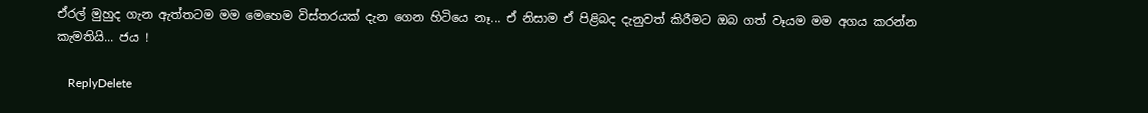ඒරල් මුහුද ගැන ඇත්තටම මම මෙහෙම විස්තරයක් දැන ගෙන හිටියෙ නෑ... ඒ නිසාම ඒ පිළිබද දැනුවත් කිරීමට ඔබ ගත් වෑයම මම අගය කරන්න කැමතියි... ජය !

    ReplyDelete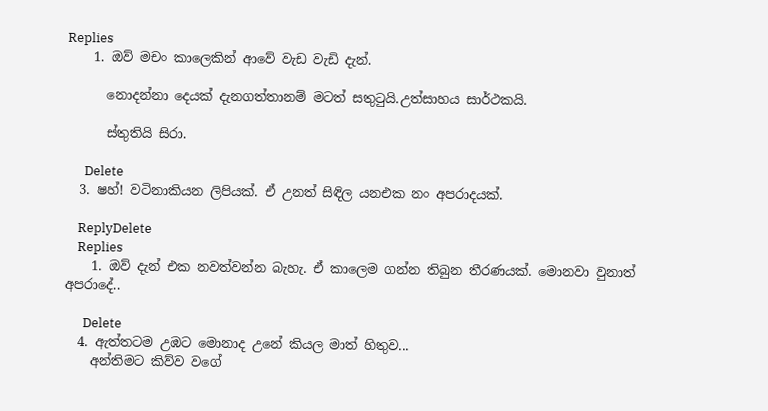Replies
    1. ඔව් මචං කාලෙකින් ආවේ වැඩ වැඩි දැන්.

      නොදන්නා දෙයක් දැනගත්තානම් මටත් සතුටුයි.උත්සාහය සාර්ථකයි.

      ස්තුතියි සිරා.

      Delete
  3. ෂහ්! වටිනාකියන ලිපියක්. ඒ උනත් සිඳිල යනඑක නං අපරාදයක්.

    ReplyDelete
    Replies
    1. ඔව් දැන් එක නවත්වන්න බැහැ. ඒ කාලෙම ගන්න තිබුන තීරණයක්. මොනවා වුනාත් අපරාදේ..

      Delete
  4. ඇත්තටම උඹට මොනාද උනේ කියල මාත් හිතුව...
    අන්තිමට කිව්ව වගේ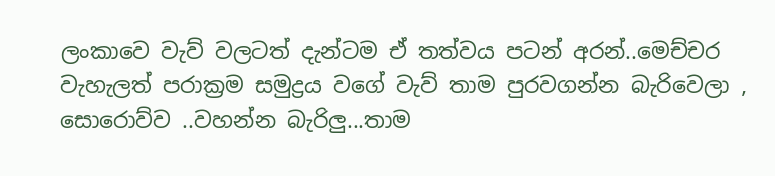ලංකාවෙ වැව් වලටත් දැන්ටම ඒ තත්වය පටන් අරන්..මෙච්චර වැහැලත් පරාක්‍රම සමුද්‍රය වගේ වැව් තාම පුරවගන්න බැරිවෙලා , සොරොව්ව ..වහන්න බැරිලු...තාම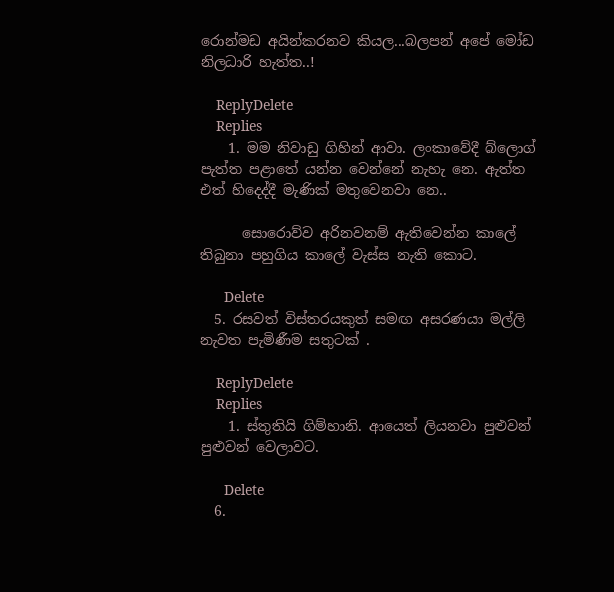රොන්මඩ අයින්කරනව කියල...බලපන් අපේ මෝඩ නිලධාරි හැත්ත..!

    ReplyDelete
    Replies
    1. මම නිවාඩු ගිහින් ආවා. ලංකාවේදී බ්ලොග් පැත්ත පළාතේ යන්න වෙන්නේ නැහැ නෙ. ඇත්ත එත් හිදෙද්දී මැණික් මතුවෙනවා නෙ..

      සොරොව්ව අරිනවනම් ඇතිවෙන්න කාලේ තිබුනා පහුගිය කාලේ වැස්ස නැති කොට.

      Delete
  5. රසවත් විස්තරයකුත් සමඟ අසරණයා මල්ලි නැවත පැමිණීම සතුටක් .

    ReplyDelete
    Replies
    1. ස්තුතියි ගිම්හානි. ආයෙත් ලියනවා පුළුවන් පුළුවන් වෙලාවට.

      Delete
  6.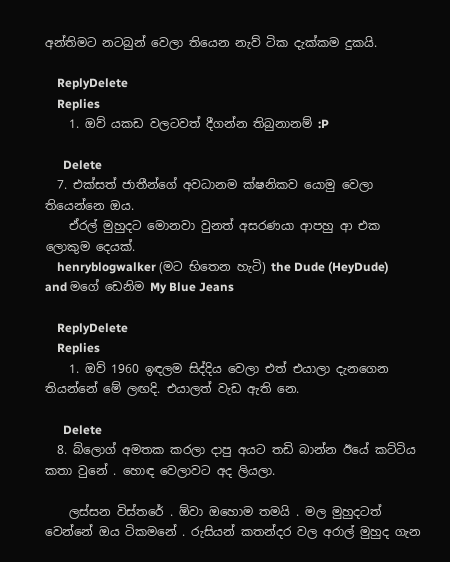අන්තිමට නටබුන් වෙලා තියෙන නැව් ටික දැක්කම දුකයි.

    ReplyDelete
    Replies
    1. ඔව් යකඩ වලටවත් දීගන්න තිබුනානම් :P

      Delete
  7. එක්සත් ජාතීන්ගේ අවධානම ක්ෂනිකව යොමු වෙලා තියෙන්නෙ ඔය.
    ඒරල් මුහුදට මොනවා වුනත් අසරණයා ආපහු ආ එක ලොකුම දෙයක්.
    henryblogwalker (මට භිතෙන හැටි) the Dude (HeyDude) and මගේ ඩෙනිම My Blue Jeans

    ReplyDelete
    Replies
    1. ඔව් 1960 ඉඳලම සිද්දිය වෙලා එත් එයාලා දැනගෙන තියන්නේ මේ ලඟදි. එයාලත් වැඩ ඇති නෙ.

      Delete
  8. බ්ලොග් අමතක කරලා දාපු අයට තඩි බාන්න ඊයේ කට්ටිය කතා වුනේ . හොඳ වෙලාවට අද ලියලා.

    ලස්සන විස්තරේ . ඕවා ඔහොම තමයි . මල මුහුදටත් වෙන්නේ ඔය ටිකමනේ . රුසියන් කතන්දර වල අරාල් මුහුද ගැන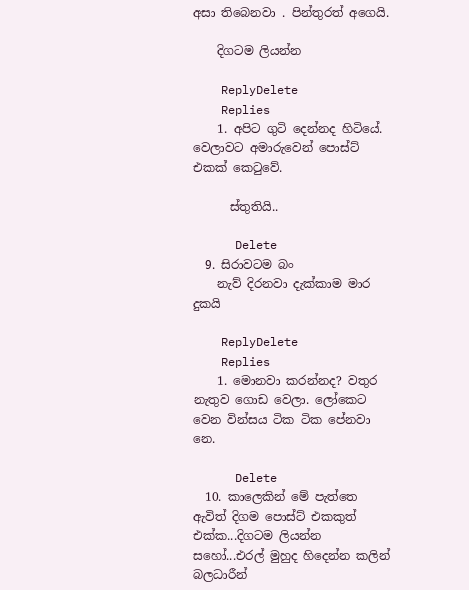අසා තිබෙනවා . පින්තුරත් අගෙයි.

    දිගටම ලියන්න

    ReplyDelete
    Replies
    1. අපිට ගුටි දෙන්නද හිටියේ. වෙලාවට අමාරුවෙන් පොස්ට් එකක් කෙටුවේ.

      ස්තුතියි..

      Delete
  9. සිරාවටම බං
    නැව් දිරනවා දැක්කාම මාර දුකයි

    ReplyDelete
    Replies
    1. මොනවා කරන්නද? වතුර නැතුව ගොඩ වෙලා. ලෝකෙට වෙන වින්සය ටික ටික පේනවා නෙ.

      Delete
  10. කාලෙකින් මේ පැත්තෙ ඇවිත් දිගම පොස්ට් එකකුත් එක්ක...දිගටම ලියන්න සහෝ...එරල් මුහුද හිදෙන්න කලින් බලධාරීන්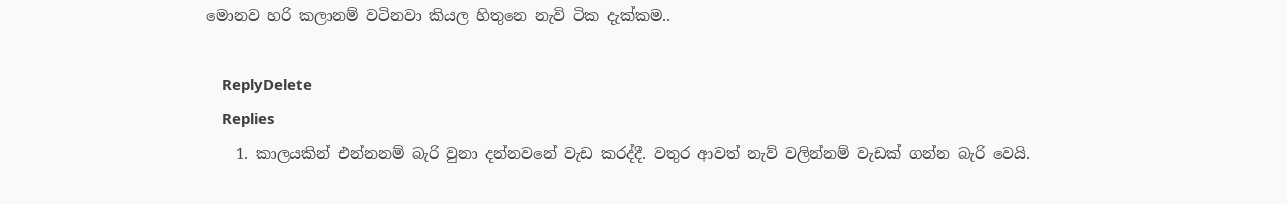මොනව හරි කලානම් වටිනවා කියල හිතුනෙ නැවි ටික දැක්කම..

    ReplyDelete
    Replies
    1. කාලයකින් එන්නනම් බැරි වුනා දන්නවනේ වැඩ කරද්දී. වතුර ආවත් නැව් වලින්නම් වැඩක් ගන්න බැරි වෙයි.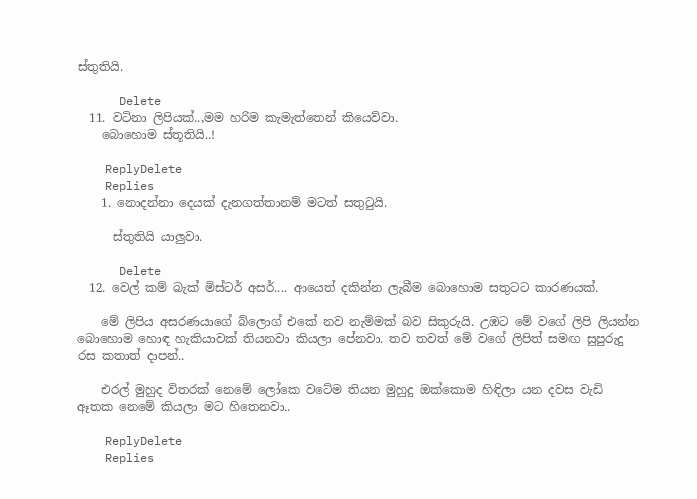ස්තුතියි.

      Delete
  11. වටිනා ලිපියක්..,මම හරිම කැමැත්තෙන් කියෙව්වා.
    බොහොම ස්තූතියි..!

    ReplyDelete
    Replies
    1. නොදන්නා දෙයක් දැනගත්තානම් මටත් සතුටුයි.

      ස්තුතියි යාලුවා.

      Delete
  12. වෙල් කම් බැක් මිස්ටර් අසර්.... ආයෙත් දකින්න ලැබීම බොහොම සතුටට කාරණයක්.

    මේ ලිපිය අසරණයාගේ බ්ලොග් එකේ නව නැම්මක් බව සිකුරුයි. උඹට මේ වගේ ලිපි ලියන්න බොහොම හොඳ හැකියාවක් තියනවා කියලා පේනවා. තව තවත් මේ වගේ ලිපිත් සමඟ සුපුරුදු රස කතාත් දාපන්..

    එරල් මුහුද විතරක් නෙමේ ලෝකෙ වටේම තියන මුහුදු ඔක්කොම හිඳිලා යන දවස වැඩි ඈතක නෙමේ කියලා මට හිතෙනවා..

    ReplyDelete
    Replies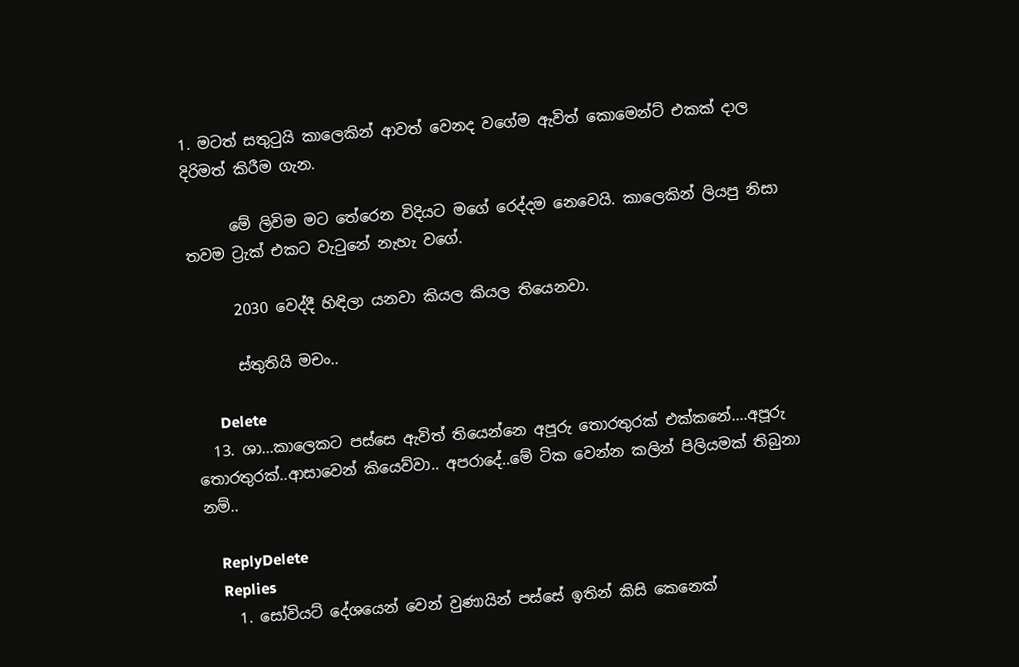1. මටත් සතුටුයි කාලෙකින් ආවත් වෙනද වගේම ඇවිත් කොමෙන්ට් එකක් දාල දිරිමත් කිරීම ගැන.

      මේ ලිවිම මට තේරෙන විදියට මගේ රෙද්දම නෙවෙයි. කාලෙකින් ලියපු නිසා තවම ට්‍රැක් එකට වැටුනේ නැහැ වගේ.

      2030 වෙද්දී හිඳිලා යනවා කියල කියල තියෙනවා.

      ස්තුතියි මචං..

      Delete
  13. ශා...කාලෙකට පස්සෙ ඇවිත් තියෙන්නෙ අපූරු තොරතුරක් එක්කනේ....අපූරු තොරතුරක්..ආසාවෙන් කියෙව්වා.. අපරාදේ..මේ ටික වෙන්න කලින් පිලියමක් තිබුනා නම්..

    ReplyDelete
    Replies
    1. සෝවියට් දේශයෙන් වෙන් වුණායින් පස්සේ ඉතින් කිසි කෙනෙක්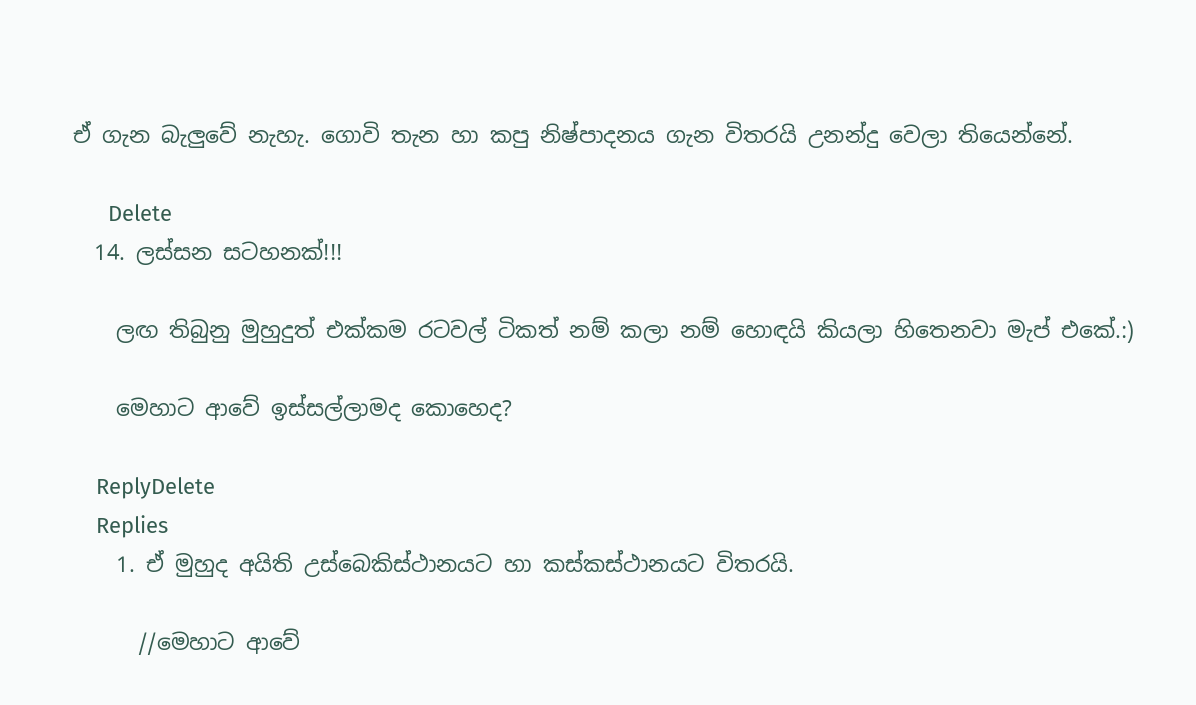ඒ ගැන බැලුවේ නැහැ. ගොවි තැන හා කපු නිෂ්පාදනය ගැන විතරයි උනන්දු වෙලා තියෙන්නේ.

      Delete
  14. ලස්සන සටහනක්!!!

    ලඟ තිබුනු මුහුදුත් එක්කම රටවල් ටිකත් නම් කලා නම් හොඳයි කියලා හිතෙනවා මැප් එකේ.:)

    මෙහාට ආවේ ඉස්සල්ලාමද කොහෙද?

    ReplyDelete
    Replies
    1. ඒ මුහුද අයිති උස්බෙකිස්ථානයට හා කස්කස්ථානයට විතරයි.

      //මෙහාට ආවේ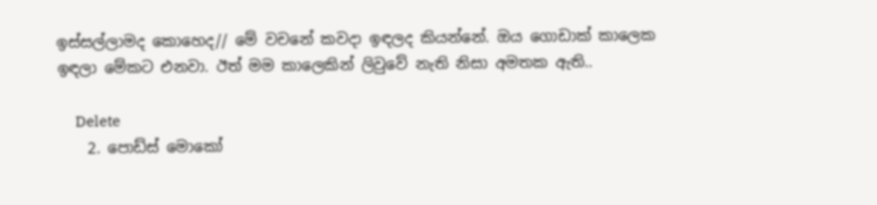ඉස්සල්ලාමද කොහෙද// මේ වචනේ කවදා ඉඳලද කියන්නේ. ඔය ගොඩාක් කාලෙක ඉඳලා මේකට එනවා. ඊත් මම කාලෙකින් ලිවුවේ නැති නිසා අමතක ඇති..

      Delete
    2. පොඩ්ස් මොකෝ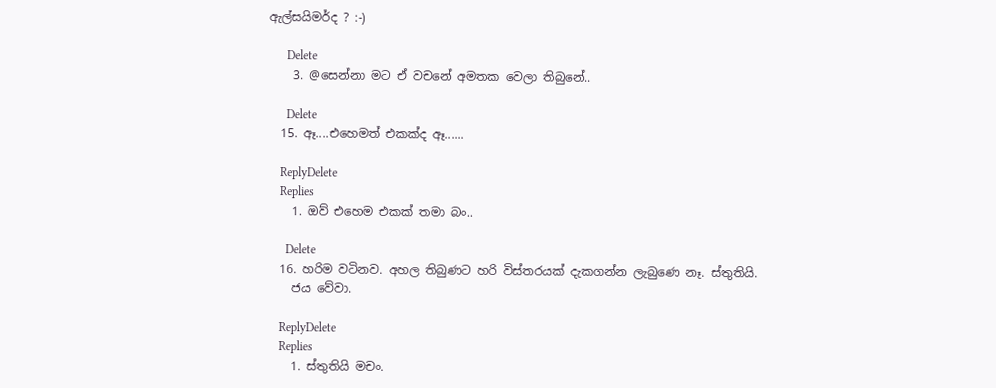ඇල්සයිමර්ද ? :-)

      Delete
    3. @සෙන්නා මට ඒ වචනේ අමතක වෙලා තිබුනේ..

      Delete
  15. ඈ....එහෙමත් එකක්ද ඈ......

    ReplyDelete
    Replies
    1. ඔව් එහෙම එකක් තමා බං..

      Delete
  16. හරිම වටිනව. අහල තිබුණට හරි විස්තරයක් දැකගන්න ලැබුණෙ නෑ. ස්තුතියි.
    ජය වේවා.

    ReplyDelete
    Replies
    1. ස්තුතියි මචං.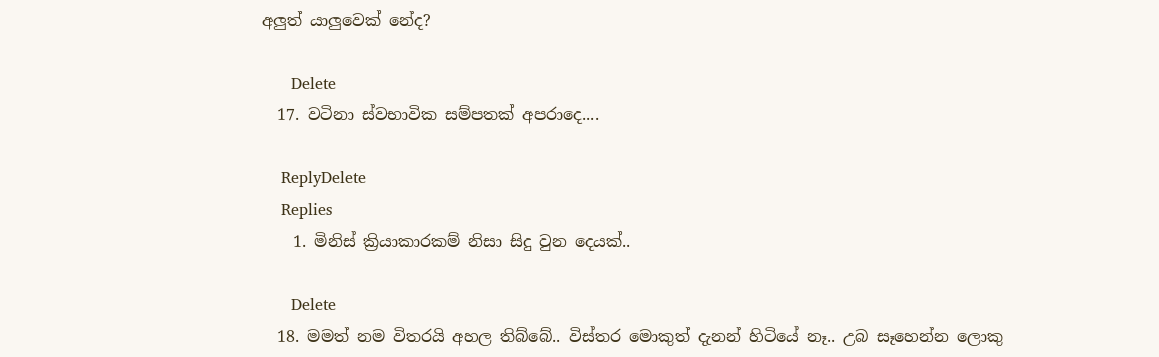අලුත් යාලුවෙක් නේද?

      Delete
  17. වටිනා ස්වභාවික සම්පතක් අපරාදෙ....

    ReplyDelete
    Replies
    1. මිනිස් ක්‍රියාකාරකම් නිසා සිදු වුන දෙයක්..

      Delete
  18. මමත් නම විතරයි අහල තිබ්බේ.. විස්තර මොකුත් දැනන් හිටියේ නෑ.. උබ සෑහෙන්න ලොකු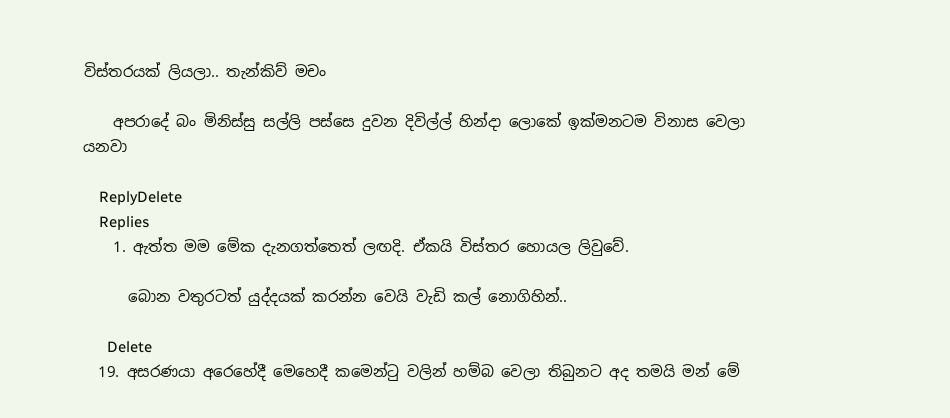විස්තරයක් ලියලා.. තැන්කිව් මචං

    අපරාදේ බං මිනිස්සු සල්ලි පස්සෙ දුවන දිවිල්ල් හින්දා ලොකේ ඉක්මනටම විනාස වෙලා යනවා

    ReplyDelete
    Replies
    1. ඇත්ත මම මේක දැනගත්තෙත් ලඟදි. ඒකයි විස්තර හොයල ලිවුවේ.

      බොන වතුරටත් යුද්දයක් කරන්න වෙයි වැඩි කල් නොගිහින්..

      Delete
  19. අසරණයා අරෙහේදී මෙහෙදී කමෙන්ටු වලින් හම්බ වෙලා තිබුනට අද තමයි මන් මේ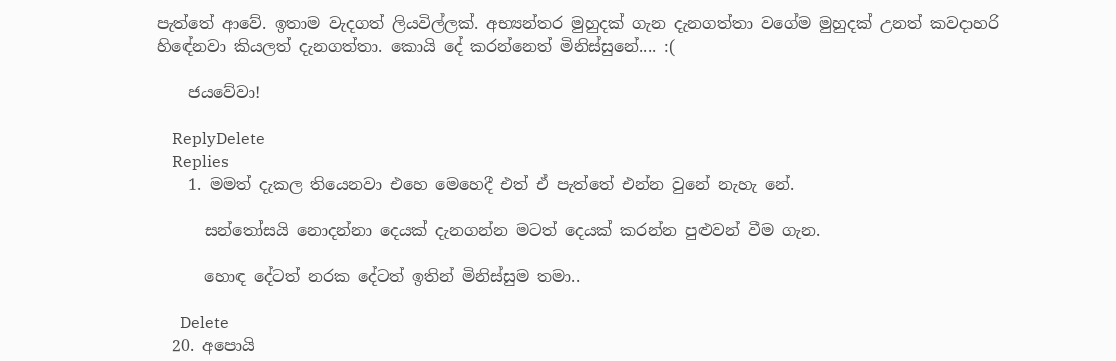පැත්තේ ආවේ. ඉතාම වැදගත් ලියවිල්ලක්. අභ්‍යන්තර මුහුදක් ගැන දැනගත්තා වගේම මුහුදක් උනත් කවදාහරි හිඳේනවා කියලත් දැනගත්තා. කොයි දේ කරන්නෙත් මිනිස්සුනේ.... :(

    ජයවේවා!

    ReplyDelete
    Replies
    1. මමත් දැකල තියෙනවා එහෙ මෙහෙදී එත් ඒ පැත්තේ එන්න වුනේ නැහැ නේ.

      සන්තෝසයි නොදන්නා දෙයක් දැනගන්න මටත් දෙයක් කරන්න පුළුවන් වීම ගැන.

      හොඳ දේටත් නරක දේටත් ඉතින් මිනිස්සුම තමා..

      Delete
  20. අපොයි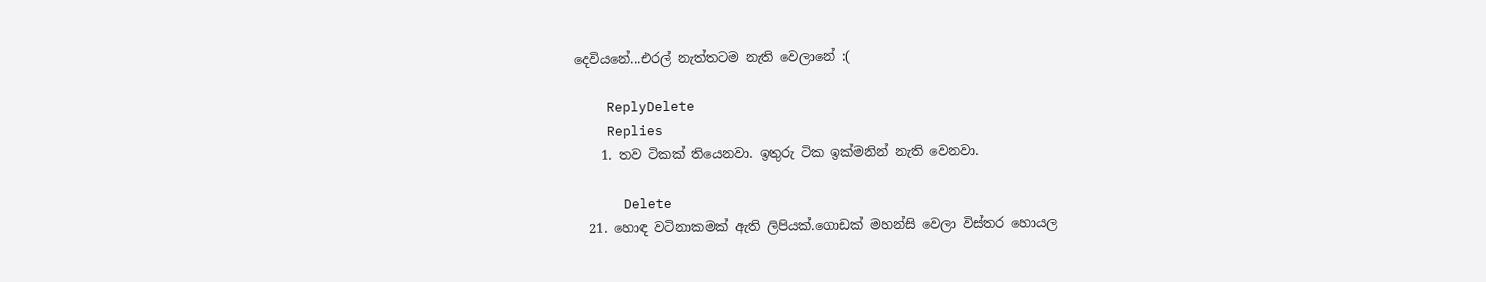දෙවියනේ...එරල් නැත්තටම නැති වෙලානේ :(

    ReplyDelete
    Replies
    1. තව ටිකක් තියෙනවා. ඉතුරු ටික ඉක්මනින් නැති වෙනවා.

      Delete
  21. හොඳ වටිනාකමක් ඇති ලිපියක්.ගොඩක් මහන්සි වෙලා විස්තර හොයල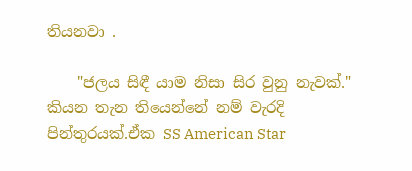තියනවා .

    "ජලය සිඳී යාම නිසා සිර වුනු නැවක්." කියන තැන තියෙන්නේ නම් වැරදි පින්තුරයක්.ඒක SS American Star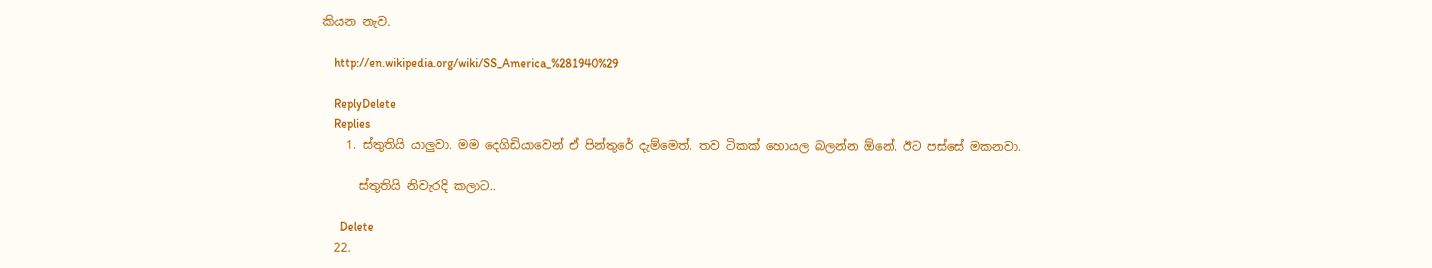කියන නැව.

    http://en.wikipedia.org/wiki/SS_America_%281940%29

    ReplyDelete
    Replies
    1. ස්තුතියි යාලුවා. මම දෙගිඩියාවෙන් ඒ පින්තුරේ දැම්මෙත්. තව ටිකක් හොයල බලන්න ඕනේ. ඊට පස්සේ මකනවා.

      ස්තුතියි නිවැරදි කලාට..

      Delete
  22.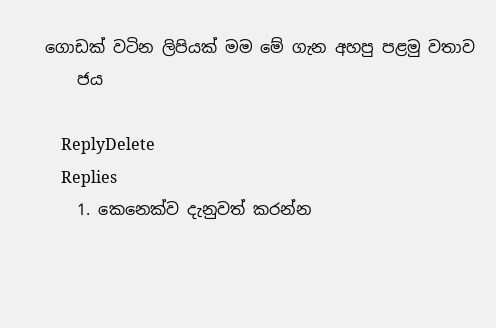ගොඩක් වටින ලිපියක් මම මේ ගැන අහපු පළමු වතාව
    ජය

    ReplyDelete
    Replies
    1. කෙනෙක්ව දැනුවත් කරන්න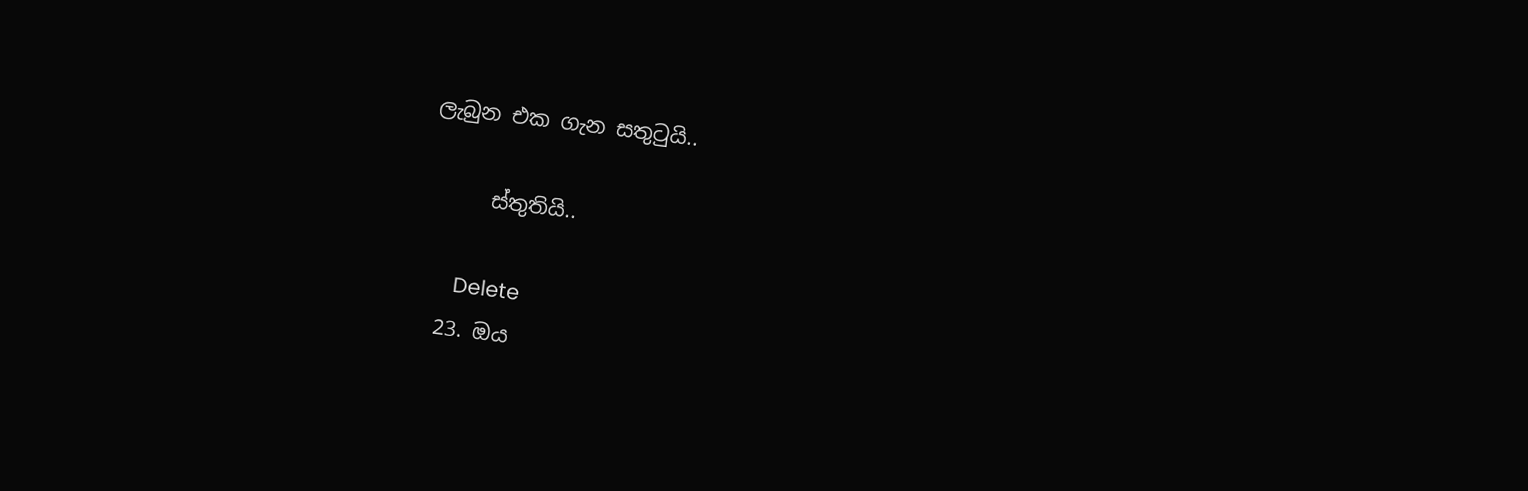ලැබුන එක ගැන සතුටුයි..

      ස්තුතියි..

      Delete
  23. ඔය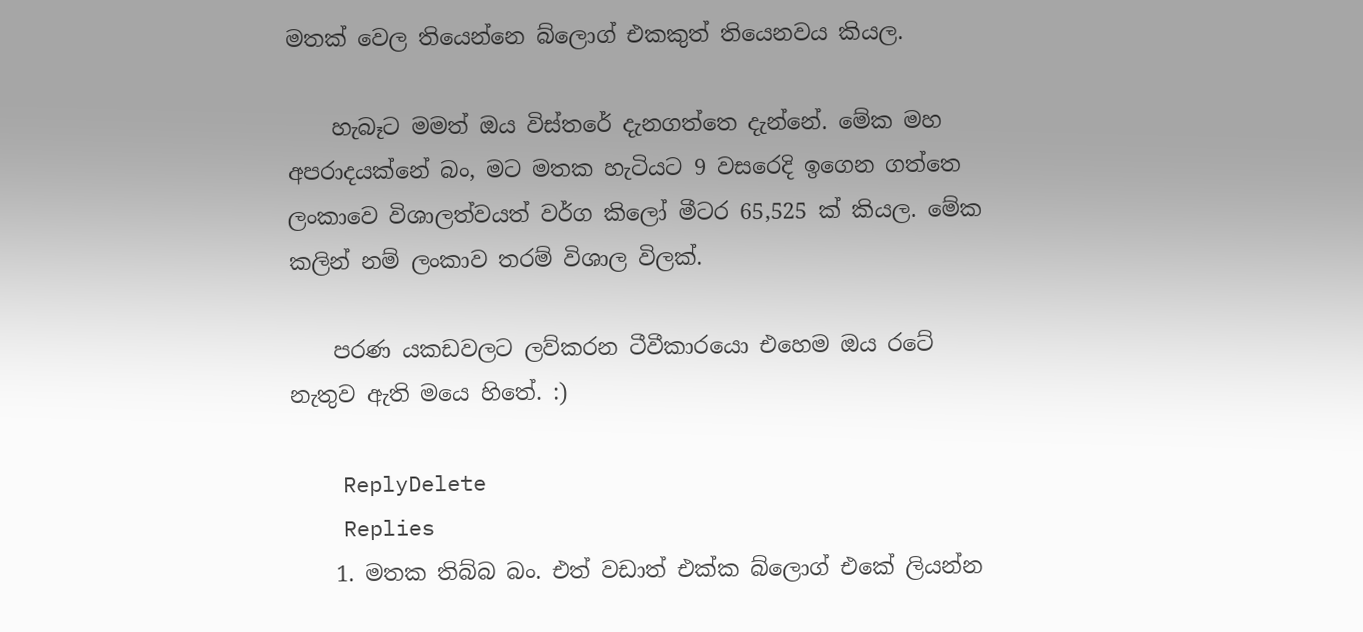මතක් වෙල තියෙන්නෙ බ්ලොග් එකකුත් තියෙනවය කියල.

    හැබෑට මමත් ඔය විස්තරේ දැනගත්තෙ දැන්නේ. මේක මහ අපරාදයක්නේ බං, මට මතක හැටියට 9 වසරෙදි ඉගෙන ගත්තෙ ලංකාවෙ විශාලත්වයත් වර්ග කිලෝ මීටර 65,525 ක් කියල. මේක කලින් නම් ලංකාව තරම් විශාල විලක්.

    පරණ යකඩවලට ලව්කරන ටීවීකාරයො එහෙම ඔය රටේ නැතුව ඇති මයෙ හිතේ. :)

    ReplyDelete
    Replies
    1. මතක තිබ්බ බං. එත් වඩාත් එක්ක බ්ලොග් එකේ ලියන්න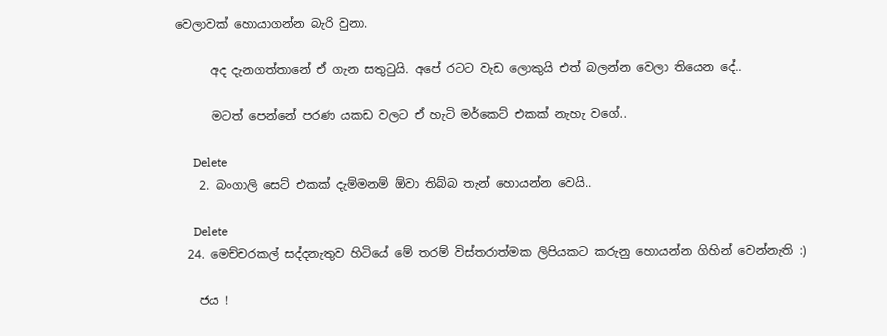වෙලාවක් හොයාගන්න බැරි වුනා.

      අද දැනගත්තානේ ඒ ගැන සතුටුයි. අපේ රටට වැඩ ලොකුයි එත් බලන්න වෙලා තියෙන දේ..

      මටත් පෙන්නේ පරණ යකඩ වලට ඒ හැටි මර්කෙට් එකක් නැහැ වගේ..

      Delete
    2. බංගාලි සෙට් එකක් දැම්මනම් ඕවා තිබ්බ තැන් හොයන්න වෙයි..

      Delete
  24. මෙච්චරකල් සද්දනැතුව හිටියේ මේ තරම් විස්තරාත්මක ලිපියකට කරුනු හොයන්න ගිහින් වෙන්නැති :)

    ජය !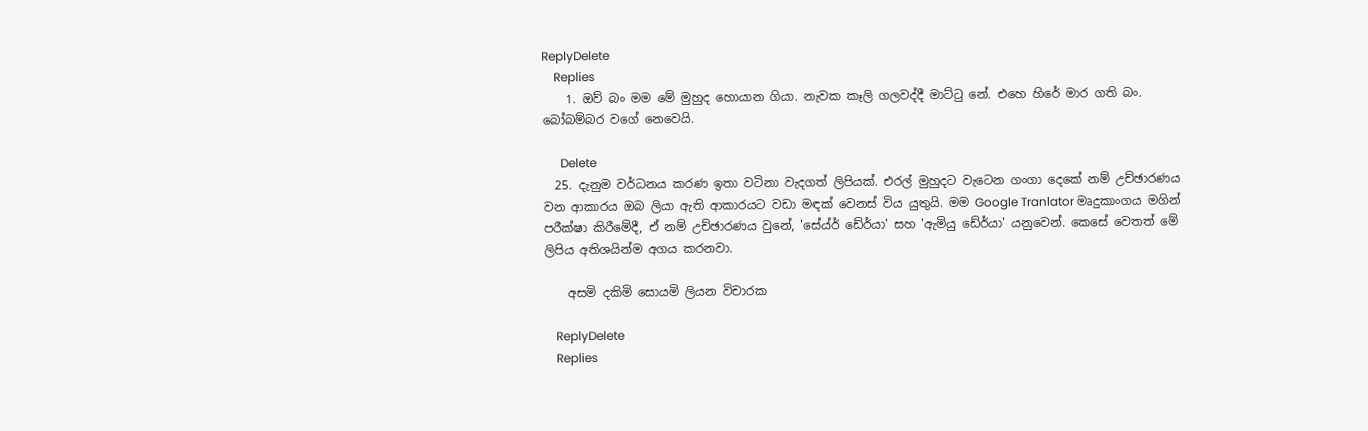ReplyDelete
    Replies
    1. ඔව් බං මම මේ මුහුද හොයාන ගියා. නැවක කෑලි ගලවද්දී මාට්ටු නේ. එහෙ හිරේ මාර ගති බං. බෝබම්බර වගේ නෙවෙයි.

      Delete
  25. දැනුම වර්ධනය කරණ ඉතා වටිනා වැදගත් ලිපියක්. එරල් මුහුදට වැටෙන ගංගා දෙකේ නම් උච්ඡාරණය වන ආකාරය ඔබ ලියා ඇති ආකාරයට වඩා මඳක් වෙනස් විය යුතුයි. මම Google Tranlator මෘදුකාංගය මගින් පරීක්ෂා කිරීමේදී, ඒ නම් උච්ඡාරණය වුනේ, 'සේය්ර් ඩේර්යා' සහ 'ඇමියු ඩේර්යා' යනුවෙන්. කෙසේ වෙතත් මේ ලිපිය අතිශයින්ම අගය කරනවා.

    අසමි දකිමි සොයමි ලියන විචාරක

    ReplyDelete
    Replies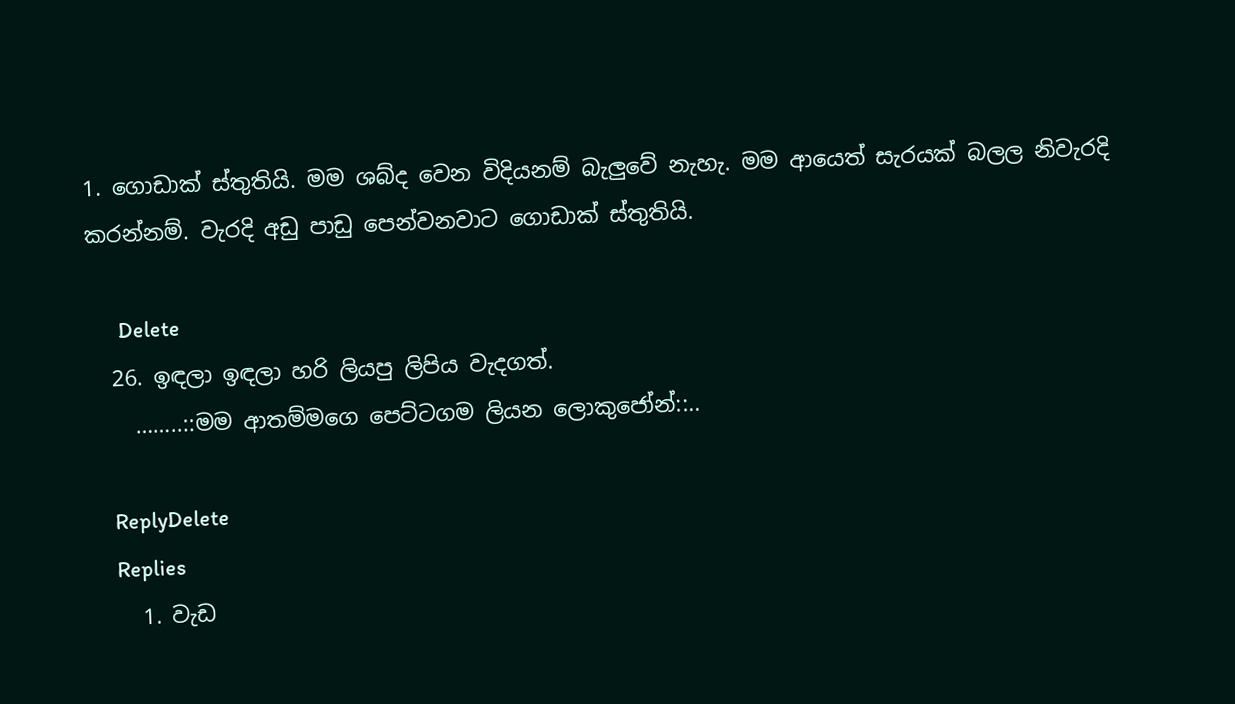1. ගොඩාක් ස්තුතියි. මම ශබ්ද වෙන විදියනම් බැලුවේ නැහැ. මම ආයෙත් සැරයක් බලල නිවැරදි කරන්නම්. වැරදි අඩු පාඩු පෙන්වනවාට ගොඩාක් ස්තුතියි.

      Delete
  26. ඉඳලා ඉඳලා හරි ලියපු ලිපිය වැදගත්.
    ……..::මම ආතම්මගෙ පෙට්ටගම ලියන ලොකුජෝන්::..

    ReplyDelete
    Replies
    1. වැඩ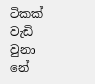ටිකක් වැඩි වුනා නේ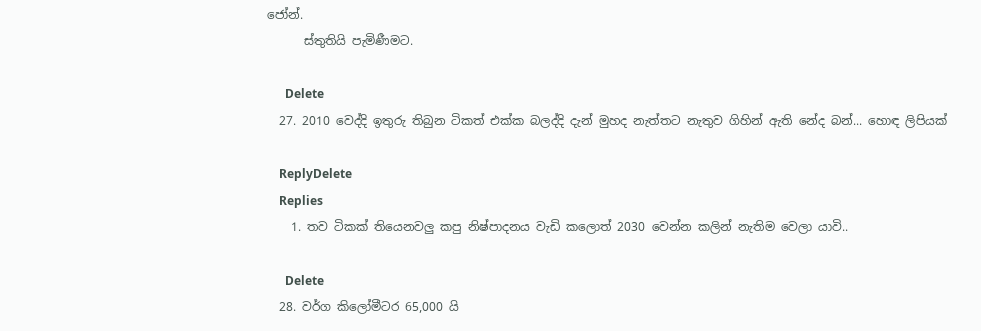ජෝන්.
      ස්තුතියි පැමිණීමට.

      Delete
  27. 2010 වෙද්දි ඉතුරු තිබුන ටිකත් එක්ක බලද්දි දැන් මුහද නැත්තට නැතුව ගිහින් ඇති නේද බන්... හොඳ ලිපියක්

    ReplyDelete
    Replies
    1. තව ටිකක් තියෙනවලු කපු නිෂ්පාදනය වැඩි කලොත් 2030 වෙන්න කලින් නැතිම වෙලා යාවි..

      Delete
  28. වර්ග කිලෝමීටර 65,000 යි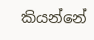කියන්නේ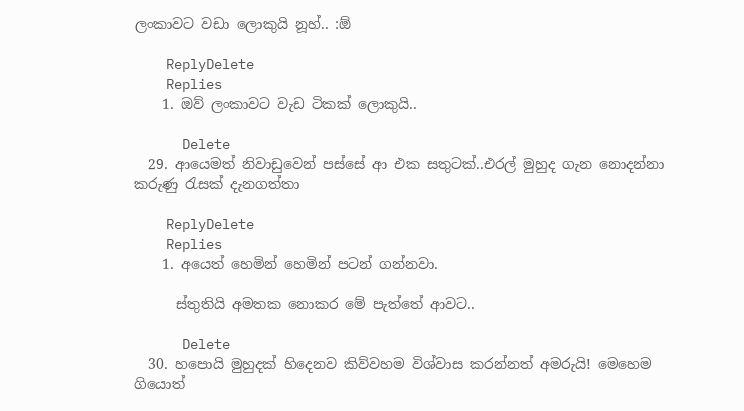ලංකාවට වඩා ලොකුයි නූහ්.. :ඕ

    ReplyDelete
    Replies
    1. ඔව් ලංකාවට වැඩ ටිකක් ලොකුයි..

      Delete
  29. ආයෙමත් නිවාඩුවෙන් පස්සේ ආ එක සතුටක්..එරල් මුහුද ගැන නොදන්නා කරුණු රැසක් දැනගත්තා

    ReplyDelete
    Replies
    1. අයෙත් හෙමින් හෙමින් පටන් ගන්නවා.

      ස්තුතියි අමතක නොකර මේ පැත්තේ ආවට..

      Delete
  30. හපොයි මුහුදක් හිදෙනව කිව්වහම විශ්වාස කරන්නත් අමරුයි! මෙහෙම ගියොත්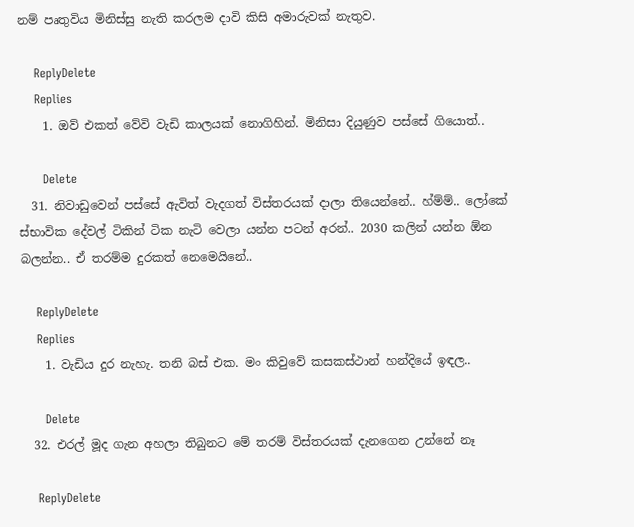නම් පෘතුවිය මිනිස්සු නැති කරලම දාවි කිසි අමාරුවක් නැතුව.

    ReplyDelete
    Replies
    1. ඔව් එකත් වේවි වැඩි කාලයක් නොගිහින්. මිනිසා දියුණුව පස්සේ ගියොත්..

      Delete
  31. නිවාඩුවෙන් පස්සේ ඇවිත් වැදගත් විස්තරයක් දාලා තියෙන්නේ.. හ්ම්ම්.. ලෝකේ ස්භාවික දේවල් ටිකින් ටික නැටි වෙලා යන්න පටන් අරන්.. 2030 කලින් යන්න ඕන බලන්න.. ඒ තරම්ම දුරකත් නෙමෙයිනේ..

    ReplyDelete
    Replies
    1. වැඩිය දුර නැහැ. තනි බස් එක. මං කිවුවේ කසකස්ථාන් හන්දියේ ඉඳල..

      Delete
  32. එරල් මූද ගැන අහලා තිබුනට මේ තරම් විස්තරයක් දැනගෙන උන්නේ නෑ

    ReplyDelete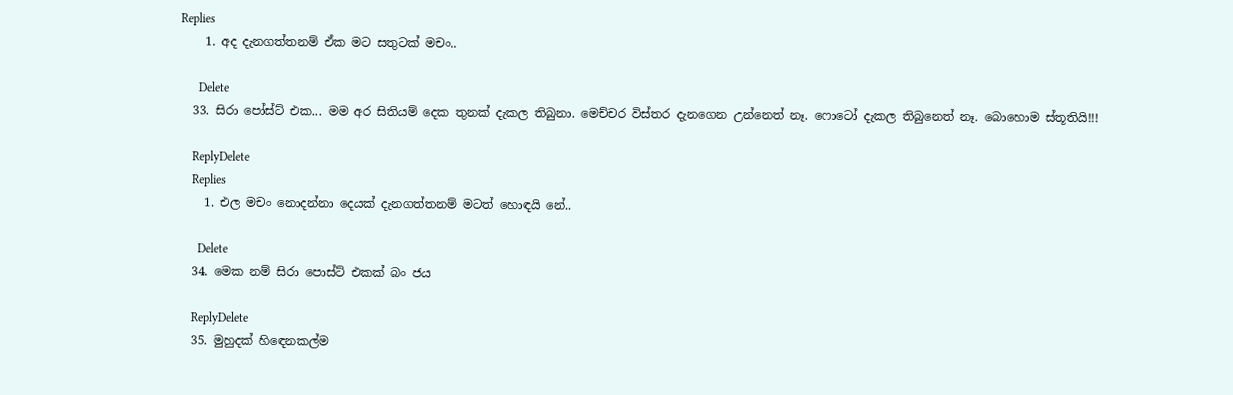Replies
    1. අද දැනගත්තනම් ඒක මට සතුටක් මචං..

      Delete
  33. සිරා පෝස්ට් එක... මම අර සිතියම් දෙක තුනක් දැකල තිබුනා. මෙච්චර විස්තර දැනගෙන උන්නෙත් නෑ. ෆොටෝ දැකල තිබුනෙත් නෑ. බොහොම ස්තූතියි!!!

    ReplyDelete
    Replies
    1. එල මචං නොදන්නා දෙයක් දැනගත්තනම් මටත් හොඳයි නේ..

      Delete
  34. මෙක නම් සිරා පොස්ට් එකක් බං ජය

    ReplyDelete
  35. මුහුදක් හි‍ඳෙනකල්ම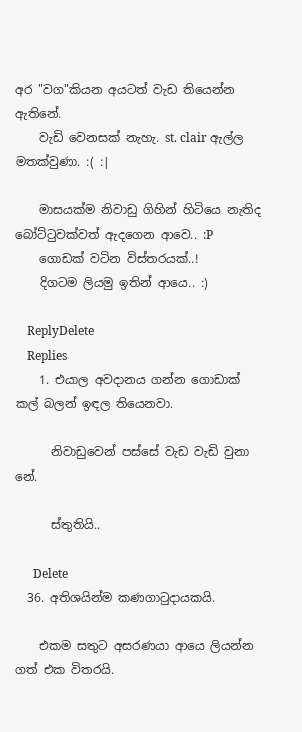අර "වග"කියන අයටත් වැඩ තියෙන්න ඇතිනේ.
    වැඩි වෙනසක් නැහැ. st. clair ඇල්ල මතක්වුණා. :( :|

    මාසයක්ම නිවාඩු ගිහින් හිටියෙ නැතිද බෝට්ටුවක්වත් ඇදගෙන ආවෙ.. :P
    ගොඩක් වටින විස්තරයක්..!
    දිගටම ලියමු ඉතින් ආයෙ.. :)

    ReplyDelete
    Replies
    1. එයාල අවදානය ගන්න ගොඩාක් කල් බලන් ඉඳල තියෙනවා.

      නිවාඩුවෙන් පස්සේ වැඩ වැඩි වුනා නේ.

      ස්තුතියි..

      Delete
  36. අතිශයින්ම කණගාටුදායකයි.

    එකම සතුට අසරණයා ආයෙ ලියන්න ගත් එක විතරයි.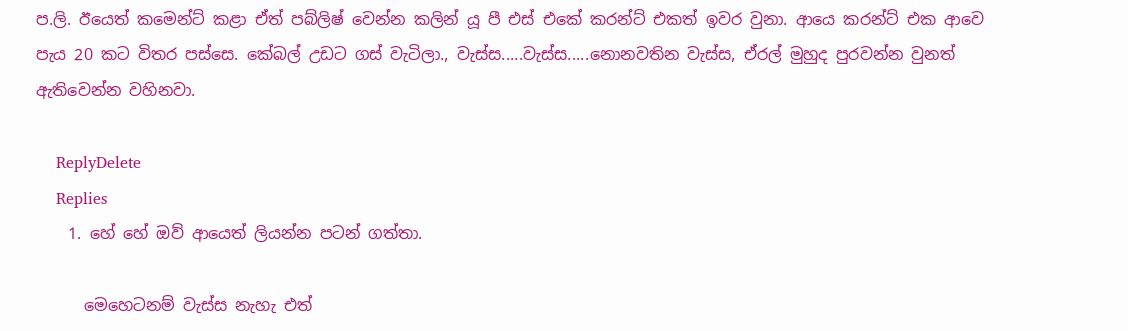ප.ලි. ඊයෙත් කමෙන්ට් කළා ඒත් පබ්ලිෂ් වෙන්න කලින් යූ පී එස් එකේ කරන්ට් එකත් ඉවර වුනා. ආයෙ කරන්ට් එක ආවෙ පැය 20 කට විතර පස්සෙ. කේබල් උඩට ගස් වැටිලා., වැස්ස.....වැස්ස.....නොනවතින වැස්ස, ඒරල් මුහුද පුරවන්න වුනත් ඇතිවෙන්න වහිනවා.

    ReplyDelete
    Replies
    1. හේ හේ ඔව් ආයෙත් ලියන්න පටන් ගත්තා.

      මෙහෙටනම් වැස්ස නැහැ එත්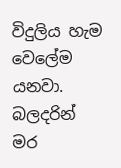විදුලිය හැම වෙලේම යනවා. බලදරින් මර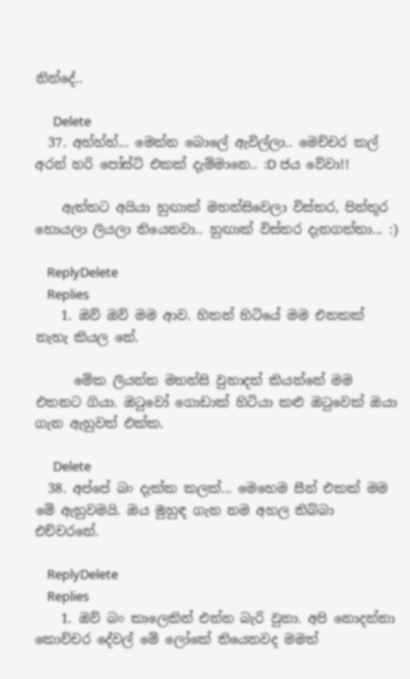නින්දේ..

      Delete
  37. අහ්හ්හ්... මෙන්න බොලේ ඇවිල්ලා.. මෙච්චර කල් අරන් හරි පෝස්ට් එකක් දැම්මානෙ.. :D ජය වේවා!!

    ඇත්තට අයියා හුඟාක් මහන්සිවෙලා විස්තර, පින්තූර හොයලා ලියලා තියෙනවා.. හුඟාක් විස්තර දැනගත්තා... :)

    ReplyDelete
    Replies
    1. ඔව් ඔව් මම ආව. හිතන් හිටියේ මම එනකක් නැහැ කියල නේ.

      මේක ලියන්න මහන්සි වුනාදත් කියන්නේ මම එතනට ගියා. ඔටුවෝ ගොඩාක් හිටියා කළු ඔටුවෙක් ඔයා ගැන ඇහුවත් එක්ක.

      Delete
  38. අප්පේ බං දැක්ක කලක්... මෙහෙම සීන් එකක් මම මේ ඇහුවමයි. ඔය මුහුඳ ගැන නම අහල තිබ්බා එච්චරනේ.

    ReplyDelete
    Replies
    1. ඔව් බං කාලෙකින් එන්න බැරි වුනා. අපි නොදන්නා කොච්චර දේවල් මේ ලෝකේ තියෙනවද මමත්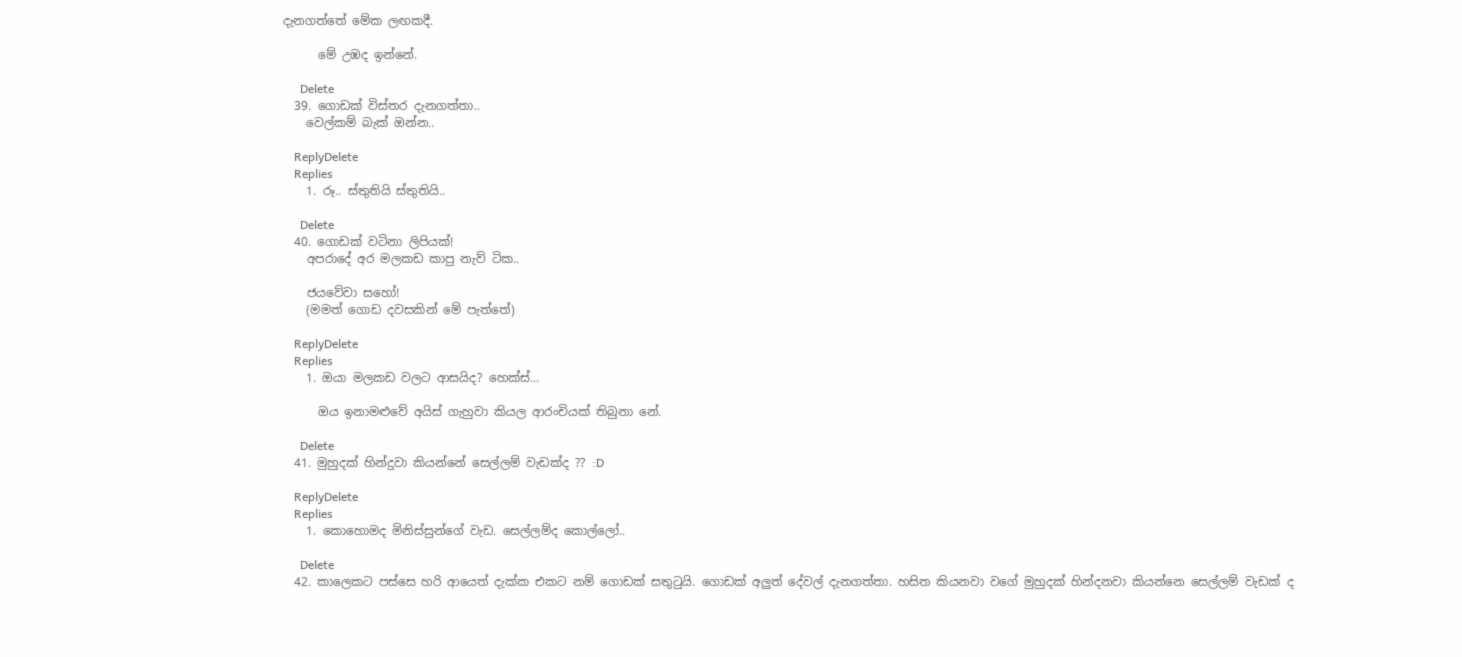දැනගත්තේ මේක ලඟකදී.

      මේ උඹද ඉන්නේ.

      Delete
  39. ගොඩක් විස්තර දැනගත්තා..
    වෙල්කම් බැක් ඔන්න..

    ReplyDelete
    Replies
    1. රූ.. ස්තුතියි ස්තුතියි..

      Delete
  40. ගොඩක් වටිනා ලිපියක්!
    අපරාදේ අර මලකඩ කාපු නැව් ටික..

    ජයවේවා සහෝ!
    (මමත් ගොඩ දවසකින් මේ පැත්තේ)

    ReplyDelete
    Replies
    1. ඔයා මලකඩ වලට ආසයිද? හෙක්ස්...

      ඔය ඉනාමළුවේ අයිස් ගැහුවා කියල ආරංචියක් තිබුනා නේ.

      Delete
  41. මුහුදක් හින්දුවා කියන්නේ සෙල්ලම් වැඩක්ද ?? :D

    ReplyDelete
    Replies
    1. කොහොමද මිනිස්සුන්ගේ වැඩ. සෙල්ලම්ද කොල්ලෝ..

      Delete
  42. කාලෙකට පස්සෙ හරි ආයෙත් දැක්ක එකට නම් ගොඩක් සතුටුයි. ගොඩක් අලුත් දේවල් දැනගත්තා. හසිත කියනවා වගේ මුහුදක් හින්දනවා කියන්නෙ සෙල්ලම් වැඩක් ද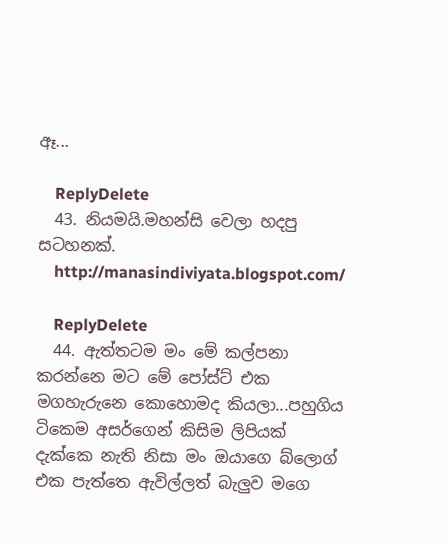ඈ...

    ReplyDelete
  43. නියමයි.මහන්සි වෙලා හදපු සටහනක්.
    http://manasindiviyata.blogspot.com/

    ReplyDelete
  44. ඇත්තටම මං මේ කල්පනා කරන්නෙ මට මේ පෝස්ට් එක මගහැරුනෙ කොහොමද කියලා...පහුගිය ටිකෙම අසර්ගෙන් කිසිම ලිපියක් දැක්කෙ නැති නිසා මං ඔයාගෙ බ්ලොග් එක පැත්තෙ ඇවිල්ලත් බැලුව මගෙ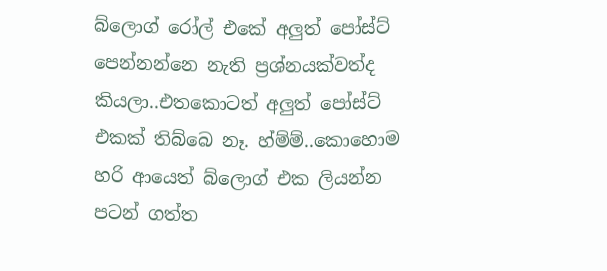බ්ලොග් රෝල් එකේ අලුත් පෝස්ට් පෙන්නන්නෙ නැති ප්‍රශ්නයක්වත්ද කියලා..එතකොටත් අලුත් පෝස්ට් එකක් තිබ්බෙ නෑ. හ්ම්ම්..කොහොම හරි ආයෙත් බ්ලොග් එක ලියන්න පටන් ගත්ත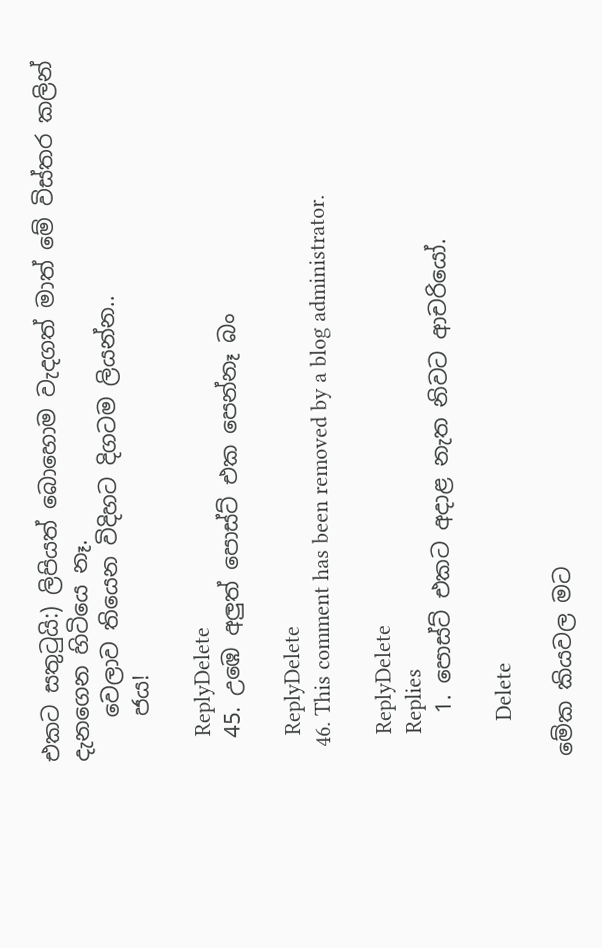එකට සතුටුයි:) ලිපියත් බොහොම වැදගත් මාත් මේ විස්තර කලින් දැනගෙන හිටියෙ නෑ.
    වෙලාව තියෙන විදිහට දිගටම ලියන්න..
    ජය!

    ReplyDelete
  45. උඹෙ අලුත් පොස්ට් එක පෙන්නෑ බං

    ReplyDelete
  46. This comment has been removed by a blog administrator.

    ReplyDelete
    Replies
    1. පොස්ට් එකට අදාළ නැත නිවට ආචරියෝ.

      Delete

මේක කියවල මට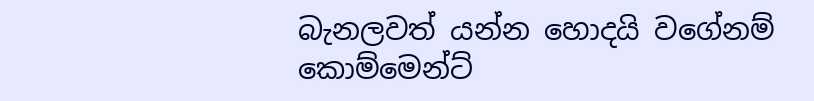බැනලවත් යන්න හොදයි වගේනම් කොම්මෙන්ට්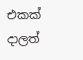එකක් දාලත්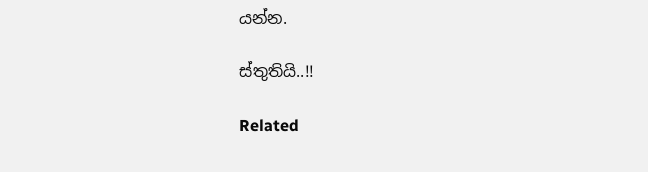යන්න.

ස්තුතියි..!!

Related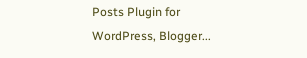Posts Plugin for WordPress, Blogger...